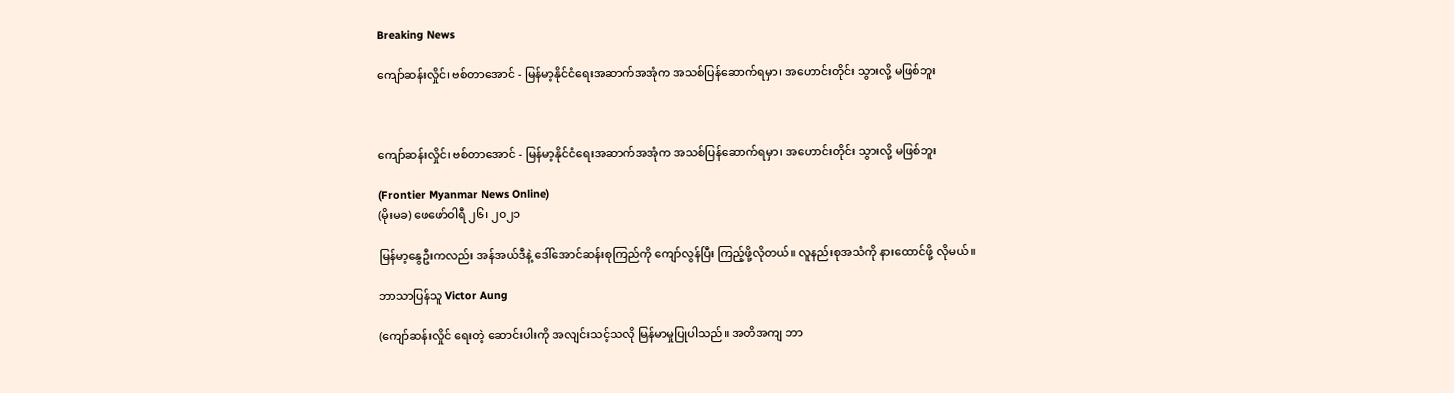Breaking News

ကျော်ဆန်းလှိုင်၊ ဗစ်တာအောင် - မြန်မာ့နိုင်ငံရေးအဆာက်အအုံက အသစ်ပြန်ဆောက်ရမှာ၊ အဟောင်းတိုင်း သွားလို့ မဖြစ်ဘူး



ကျော်ဆန်းလှိုင်၊ ဗစ်တာအောင် - မြန်မာ့နိုင်ငံရေးအဆာက်အအုံက အသစ်ပြန်ဆောက်ရမှာ၊ အဟောင်းတိုင်း သွားလို့ မဖြစ်ဘူး

(Frontier Myanmar News Online)
(မိုးမခ) ဖေဖော်ဝါရီ ၂၆၊ ၂၀၂၁

မြန်မာ့နွေဦးကလည်း အန်အယ်ဒီနဲ့ ဒေါ်အောင်ဆန်းစုကြည်ကို ကျော်လွန်ပြီး ကြည့်ဖို့လိုတယ်။ လူနည်းစုအသံကို နားထောင်ဖို့ လိုမယ်။

ဘာသာပြန်သူ Victor Aung

(ကျော်ဆန်းလှိုင် ရေးတဲ့ ဆောင်းပါးကို အလျင်းသင့်သလို မြန်မာမှုပြုပါသည်။ အတိအကျ ဘာ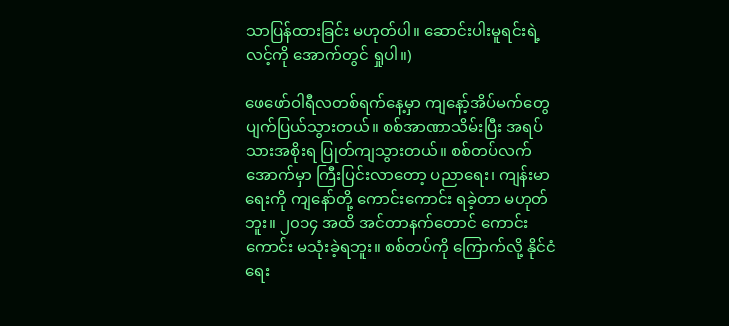သာပြန်ထားခြင်း မဟုတ်ပါ။ ဆောင်းပါးမူရင်းရဲ့ လင့်ကို အောက်တွင် ရှုပါ။)

ဖေဖော်ဝါရီလတစ်ရက်နေ့မှာ ကျနော့်အိပ်မက်တွေ ပျက်ပြယ်သွားတယ်။ စစ်အာဏာသိမ်းပြီး အရပ်သားအစိုးရ ပြုတ်ကျသွားတယ်။ စစ်တပ်လက်အောက်မှာ ကြီးပြင်းလာတော့ ပညာရေး၊ ကျန်းမာရေးကို ကျနော်တို့ ကောင်းကောင်း ရခဲ့တာ မဟုတ်ဘူး။ ၂၀၁၄ အထိ အင်တာနက်တောင် ကောင်းကောင်း မသုံးခဲ့ရဘူး။ စစ်တပ်ကို ကြောက်လို့ နိုင်ငံရေး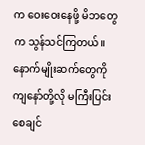က ဝေးဝေးနေဖို့ မိဘတွေက သွန်သင်ကြတယ်။ နောက်မျိုးဆက်တွေကို ကျနော်တို့လို မကြီးပြင်းစေချင်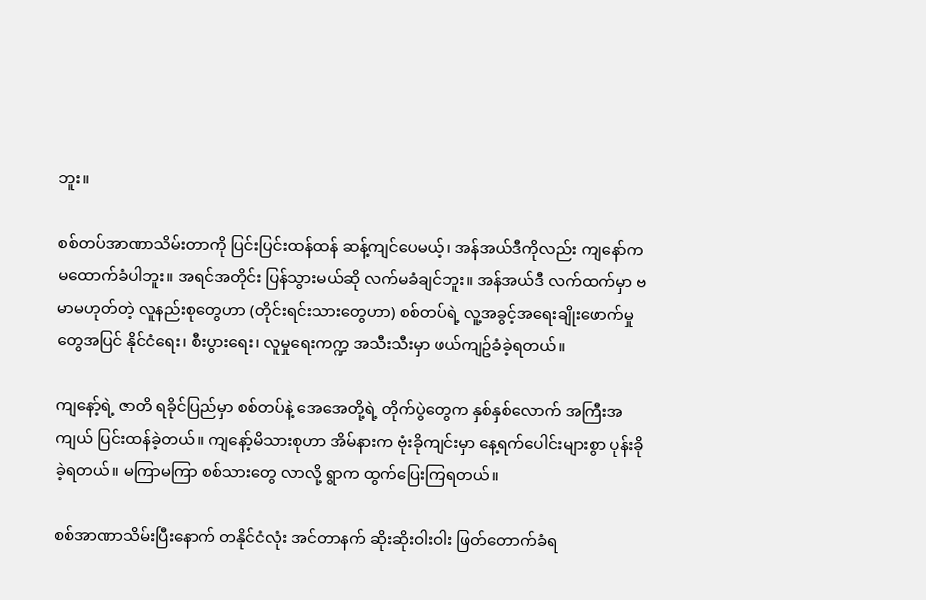ဘူး။

စစ်တပ်အာဏာသိမ်းတာကို ပြင်းပြင်းထန်ထန် ဆန့်ကျင်ပေမယ့်၊ အန်အယ်ဒီကိုလည်း ကျနော်က မထောက်ခံပါဘူး။ အရင်အတိုင်း ပြန်သွားမယ်ဆို လက်မခံချင်ဘူး။ အန်အယ်ဒီ လက်ထက်မှာ ဗမာမဟုတ်တဲ့ လူနည်းစုတွေဟာ (တိုင်းရင်းသားတွေဟာ) စစ်တပ်ရဲ့ လူ့အခွင့်အရေးချိုးဖောက်မှုတွေအပြင် နိုင်ငံရေး၊ စီးပွားရေး၊ လူမှုရေးကက္ဍ အသီးသီးမှာ ဖယ်ကျဥ်ခံခဲ့ရတယ်။

ကျနော့်ရဲ့ ဇာတိ ရခိုင်ပြည်မှာ စစ်တပ်နဲ့ အေအေတို့ရဲ့ တိုက်ပွဲတွေက နှစ်နှစ်လောက် အကြီးအကျယ် ပြင်းထန်ခဲ့တယ်။ ကျနော့်မိသားစုဟာ အိမ်နားက ဗုံးခိုကျင်းမှာ နေ့ရက်ပေါင်းများစွာ ပုန်းခိုခဲ့ရတယ်။ မကြာမကြာ စစ်သားတွေ လာလို့ ရွာက ထွက်ပြေးကြရတယ်။

စစ်အာဏာသိမ်းပြီးနောက် တနိုင်ငံလုံး အင်တာနက် ဆိုးဆိုးဝါးဝါး ဖြတ်တောက်ခံရ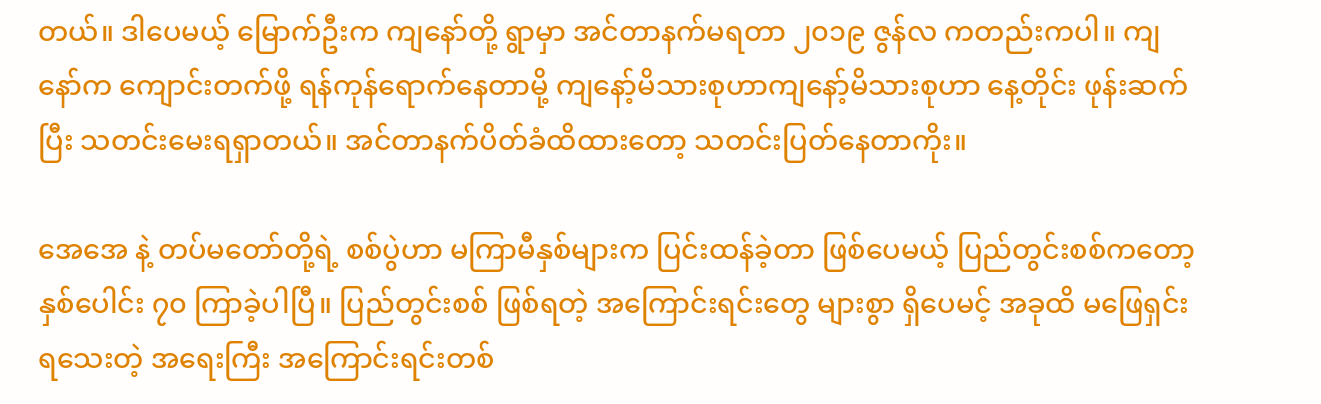တယ်။ ဒါပေမယ့် မြောက်ဦးက ကျနော်တို့ ရွာမှာ အင်တာနက်မရတာ ၂၀၁၉ ဇွန်လ ကတည်းကပါ။ ကျနော်က ကျောင်းတက်ဖို့ ရန်ကုန်ရောက်နေတာမို့ ကျနော့်မိသားစုဟာကျနော့်မိသားစုဟာ နေ့တိုင်း ဖုန်းဆက်ပြီး သတင်းမေးရရှာတယ်။ အင်တာနက်ပိတ်ခံထိထားတော့ သတင်းပြတ်နေတာကိုး။

အေအေ နဲ့ တပ်မတော်တို့ရဲ့ စစ်ပွဲဟာ မကြာမီနှစ်များက ပြင်းထန်ခဲ့တာ ဖြစ်ပေမယ့် ပြည်တွင်းစစ်ကတော့ နှစ်ပေါင်း ၇၀ ကြာခဲ့ပါပြီ။ ပြည်တွင်းစစ် ဖြစ်ရတဲ့ အကြောင်းရင်းတွေ များစွာ ရှိပေမင့် အခုထိ မဖြေရှင်းရသေးတဲ့ အရေးကြီး အကြောင်းရင်းတစ်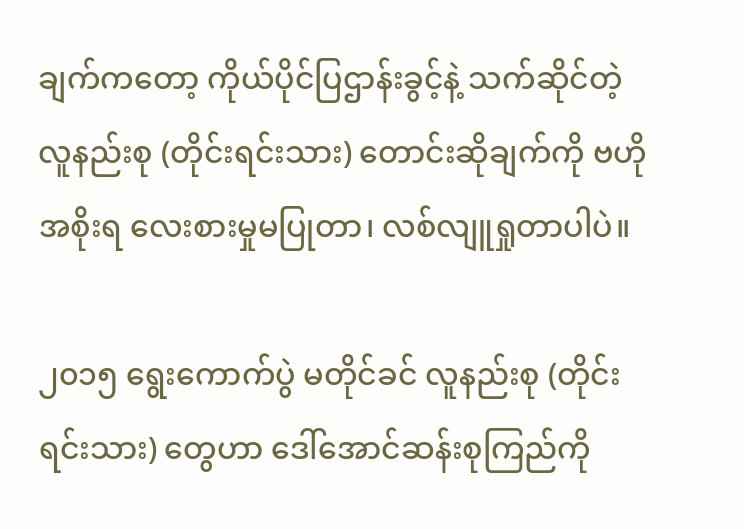ချက်ကတော့ ကိုယ်ပိုင်ပြဌာန်းခွင့်နဲ့ သက်ဆိုင်တဲ့ လူနည်းစု (တိုင်းရင်းသား) တောင်းဆိုချက်ကို ဗဟိုအစိုးရ လေးစားမှုမပြုတာ၊ လစ်လျူရှုတာပါပဲ။

၂၀၁၅ ရွေးကောက်ပွဲ မတိုင်ခင် လူနည်းစု (တိုင်းရင်းသား) တွေဟာ ဒေါ်အောင်ဆန်းစုကြည်ကို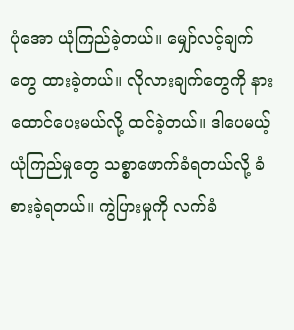ပုံအော ယုံကြည်ခဲ့တယ်။ မျှော်လင့်ချက်တွေ ထားခဲ့တယ်။ လိုလားချက်တွေကို နားထောင်ပေးမယ်လို့ ထင်ခဲ့တယ်။ ဒါပေမယ့် ယုံကြည်မှုတွေ သစ္စာဖောက်ခံရတယ်လို့ ခံစားခဲ့ရတယ်။ ကွဲပြားမှုကို လက်ခံ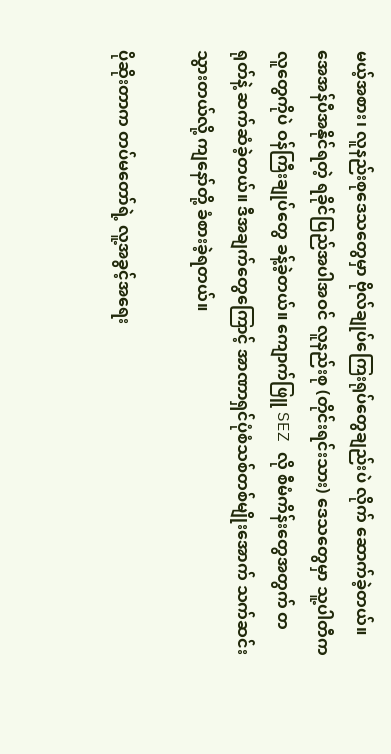မယ့်အစား၊ လူနည်းစုဒေသတွေမှာ ဗိုလ်ချုပ်ကြေးရုပ်တွေချည်းပဲ လိုက် ဆောက်ခဲ့တယ်။ အေအန်ပီအနိုင်ရတဲ့ ရခိုင်ပြည်အပါအဝင် လူနည်းစု (တိုင်းရင်းသား) ဒေသတွေမှာ သူ့ပါတီက လူတွေကိုပဲ ဝန်ကြီးချုပ်တွေ ခန့်ခဲ့တယ်။ ကျောက်ဖြူ SEZ လို စီမံကိန်းတွေအတွက် တရုတ်နဲ့ ဆက်ဆံခဲ့တယ်။ ဒီအချက်တွေကြောင့် အာဏာရှင်ပုံစံသစ်တစ်မျိုးအောက် သက်ဆင်းသွားတယ်လို့ ကျနော်တို့ ခံစားခဲ့ရတယ်။

ပိုဆိုးတာက တပ်မတော်ရဲ့ လူ့အခွင့်အရေး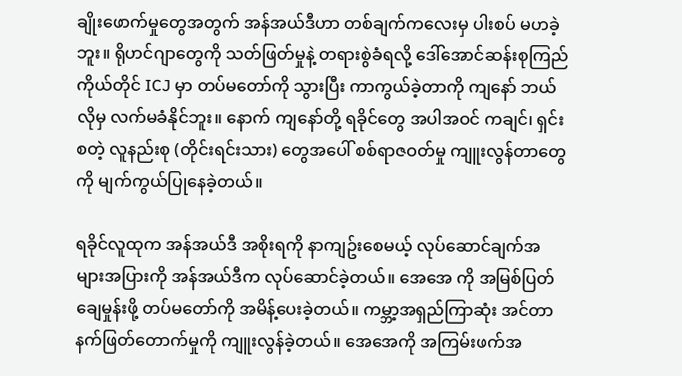ချိုးဖောက်မှုတွေအတွက် အန်အယ်ဒီဟာ တစ်ချက်ကလေးမှ ပါးစပ် မဟခဲ့ဘူး။ ရိုဟင်ဂျာတွေကို သတ်ဖြတ်မှုနဲ့ တရားစွဲခံရလို့ ဒေါ်အောင်ဆန်းစုကြည်ကိုယ်တိုင် ICJ မှာ တပ်မတော်ကို သွားပြီး ကာကွယ်ခဲ့တာကို ကျနော် ဘယ်လိုမှ လက်မခံနိုင်ဘူး။ နောက် ကျနော်တို့ ရခိုင်တွေ အပါအဝင် ကချင်၊ ရှင်း စတဲ့ လူနည်းစု (တိုင်းရင်းသား) တွေအပေါ် စစ်ရာဇဝတ်မှု ကျူးလွန်တာတွေကို မျက်ကွယ်ပြုနေခဲ့တယ်။

ရခိုင်လူထုက အန်အယ်ဒီ အစိုးရကို နာကျဥ်းစေမယ့် လုပ်ဆောင်ချက်အများအပြားကို အန်အယ်ဒီက လုပ်ဆောင်ခဲ့တယ်။ အေအေ ကို အမြစ်ပြတ်ချေမှုန်းဖို့ တပ်မတော်ကို အမိန့်ပေးခဲ့တယ်။ ကမ္ဘာ့အရှည်ကြာဆုံး အင်တာနက်ဖြတ်တောက်မှုကို ကျူးလွန်ခဲ့တယ်။ အေအေကို အကြမ်းဖက်အ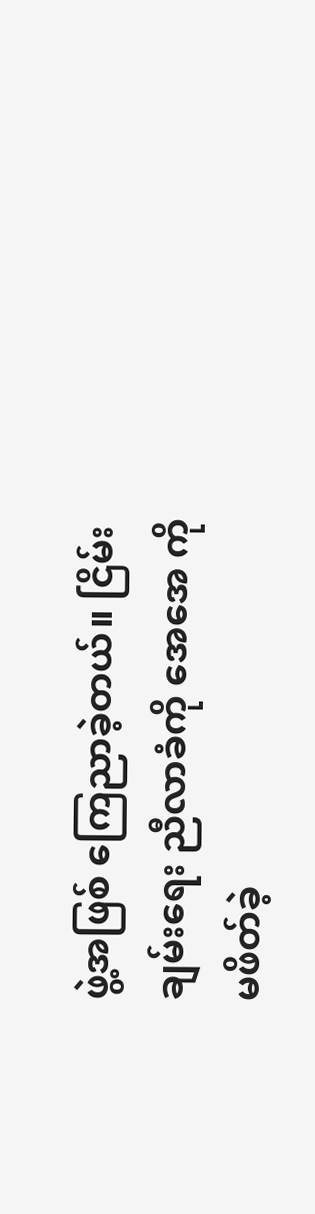ဖွဲ့အဖြစ် ကြေညာခဲ့တယ်။ ငြိမ်းချမ်းရေး ညီလာခံကို အေအေ ကို မဖိတ်ခဲ့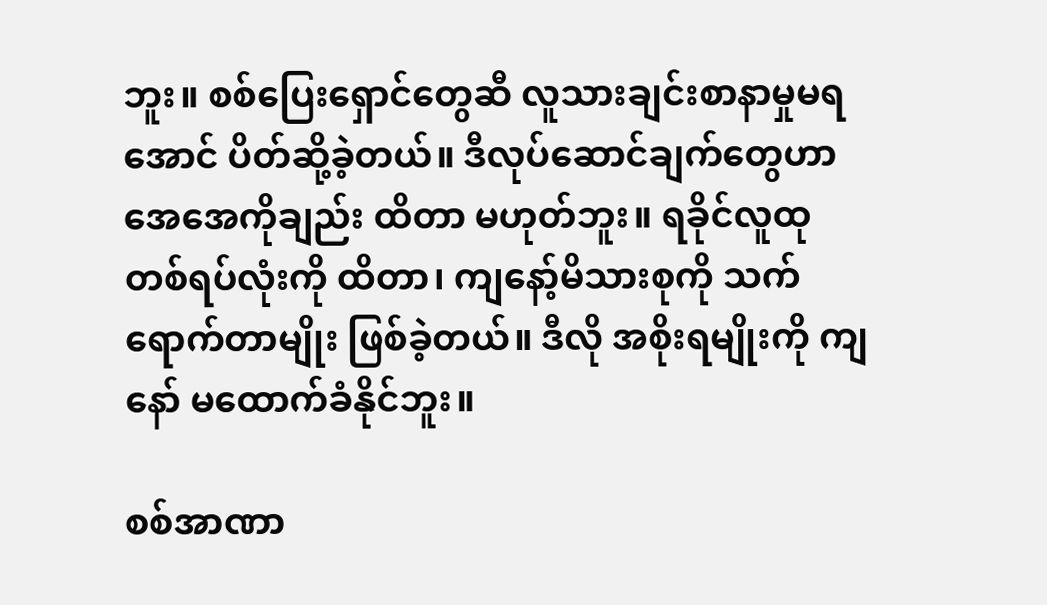ဘူး။ စစ်ပြေးရှောင်တွေဆီ လူသားချင်းစာနာမှုမရအောင် ပိတ်ဆို့ခဲ့တယ်။ ဒီလုပ်ဆောင်ချက်တွေဟာ အေအေကိုချည်း ထိတာ မဟုတ်ဘူး။ ရခိုင်လူထု တစ်ရပ်လုံးကို ထိတာ၊ ကျနော့်မိသားစုကို သက်ရောက်တာမျိုး ဖြစ်ခဲ့တယ်။ ဒီလို အစိုးရမျိုးကို ကျနော် မထောက်ခံနိုင်ဘူး။

စစ်အာဏာ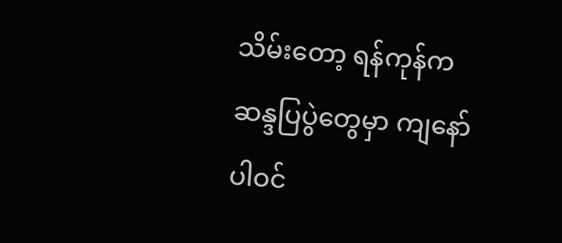သိမ်းတော့ ရန်ကုန်က ဆန္ဒပြပွဲတွေမှာ ကျနော် ပါဝင်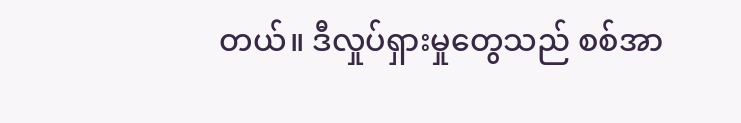တယ်။ ဒီလှုပ်ရှားမှုတွေသည် စစ်အာ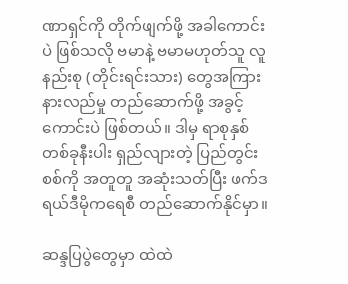ဏာရှင်ကို တိုက်ဖျက်ဖို့ အခါကောင်းပဲ ဖြစ်သလို ဗမာနဲ့ ဗမာမဟုတ်သူ လူနည်းစု (တိုင်းရင်းသား) တွေအကြား နားလည်မှု တည်ဆောက်ဖို့ အခွင့်ကောင်းပဲ ဖြစ်တယ်။ ဒါမှ ရာစုနှစ်တစ်ခုနီးပါး ရှည်လျားတဲ့ ပြည်တွင်းစစ်ကို အတူတူ အဆုံးသတ်ပြီး ဖက်ဒရယ်ဒီမိုကရေစီ တည်ဆောက်နိုင်မှာ။

ဆန္ဒပြပွဲတွေမှာ ထဲထဲ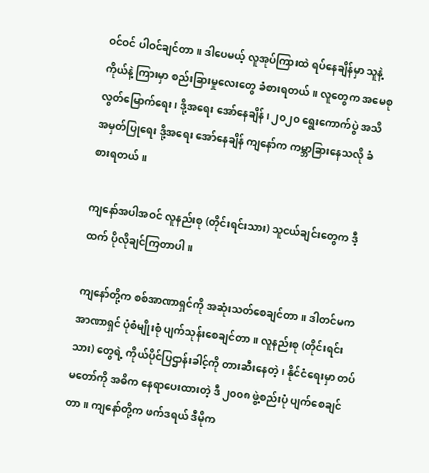ဝင်ဝင် ပါဝင်ချင်တာ။ ဒါပေမယ့် လူအုပ်ကြားထဲ ရပ်နေချိန်မှာ သူနဲ့ ကိုယ်နဲ့ ကြားမှာ စည်းခြားမှုလေးတွေ ခံစားရတယ်။ လူတွေက အမေစု လွတ်မြောက်ရေး၊ ဒို့အရေး အော်နေချိန်၊ ၂၀၂၀ ရွေးကောက်ပွဲ အသိအမှတ်ပြုရေး ဒို့အရေး အော်နေချိန် ကျနော်က ကမ္ဘာခြားနေသလို ခံစားရတယ်။

ကျနော်အပါအဝင် လူနည်းစု (တိုင်းရင်းသား) သူငယ်ချင်းတွေက ဒီ့ထက် ပိုလိုချင်ကြတာပါ။

ကျနော်တို့က စစ်အာဏာရှင်ကို အဆုံးသတ်စေချင်တာ။ ဒါတင်မက အာဏာရှင် ပုံစံမျိုးစုံ ပျက်သုန်းစေချင်တာ။ လူနည်းစု (တိုင်းရင်းသား) တွေရဲ့ ကိုယ်ပိုင်ပြဌာန်းခါင့်ကို တားဆီးနေတဲ့၊ နိုင်ငံရေးမှာ တပ်မတော်ကို အဓိက နေရာပေးထားတဲ့ ဒီ ၂၀၀၈ ဖွဲ့စည်းပုံ ပျက်စေချင်တာ။ ကျနော်တို့က ဖက်ဒရယ် ဒီမိုက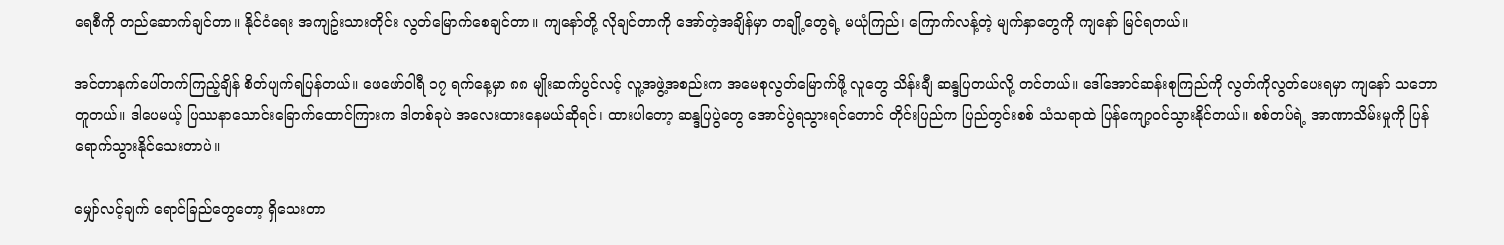ရေစီကို တည်ဆောက်ချင်တာ။ နိုင်ငံရေး အကျဥ်းသားတိုင်း လွတ်မြောက်စေချင်တာ။ ကျနော်တို့ လိုချင်တာကို အော်တဲ့အချိန်မှာ တချို့တွေရဲ့ မယုံကြည်၊ ကြောက်လန့်တဲ့ မျက်နှာတွေကို ကျနော် မြင်ရတယ်။

အင်တာနက်ပေါ်တက်ကြည့်ချိန် စိတ်ပျက်ရပြန်တယ်။ ဖေဖော်ဝါရီ ၁၇ ရက်နေ့မှာ ၈၈ မျိုးဆက်ပွင်လင့် လူ့အဖွဲ့အစည်းက အမေစုလွတ်မြောက်ဖို့ လူတွေ သိန်းချီ ဆန္ဒပြတယ်လို့ တင်တယ်။ ဒေါ်အောင်ဆန်းစုကြည်ကို လွတ်ကိုလွတ်ပေးရမှာ ကျနော် သဘောတူတယ်။ ဒါပေမယ့် ပြဿနာသောင်းခြောက်ထောင်ကြားက ဒါတစ်ခုပဲ အလေးထားနေမယ်ဆိုရင်၊ ထားပါတော့ ဆန္ဒပြပွဲတွေ အောင်ပွဲရသွားရင်တောင် တိုင်းပြည်က ပြည်တွင်းစစ် သံသရာထဲ ပြန်ကျော့ဝင်သွားနိုင်တယ်။ စစ်တပ်ရဲ့ အာဏာသိမ်းမှုကို ပြန်ရောက်သွားနိုင်သေးတာပဲ။

မျှော်လင့်ချက် ရောင်ခြည်တွေတော့ ရှိသေးတာ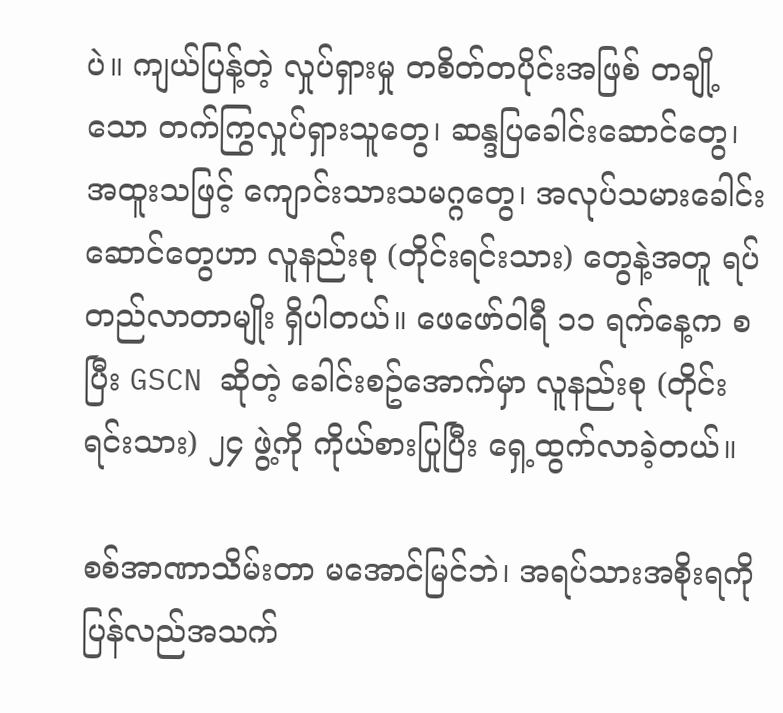ပဲ။ ကျယ်ပြန့်တဲ့ လှုပ်ရှားမှု တစိတ်တပိုင်းအဖြစ် တချို့သော တက်ကြွလှုပ်ရှားသူတွေ၊ ဆန္ဒပြခေါင်းဆောင်တွေ၊ အထူးသဖြင့် ကျောင်းသားသမဂ္ဂတွေ၊ အလုပ်သမားခေါင်းဆောင်တွေဟာ လူနည်းစု (တိုင်းရင်းသား) တွေနဲ့အတူ ရပ်တည်လာတာမျိုး ရှိပါတယ်။ ဖေဖော်ဝါရီ ၁၁ ရက်နေ့က စပြီး GSCN ဆိုတဲ့ ခေါင်းစဥ်အောက်မှာ လူနည်းစု (တိုင်းရင်းသား) ၂၄ ဖွဲ့ကို ကိုယ်စားပြုပြီး ရှေ့ထွက်လာခဲ့တယ်။

စစ်အာဏာသိမ်းတာ မအောင်မြင်ဘဲ၊ အရပ်သားအစိုးရကို ပြန်လည်အသက်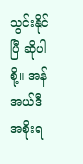သွင်းနိုင်ပြီ ဆိုပါစို့။ အန်အယ်ဒီအစိုးရ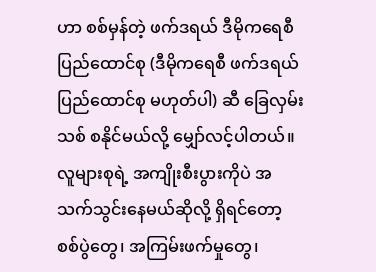ဟာ စစ်မှန်တဲ့ ဖက်ဒရယ် ဒီမိုကရေစီ ပြည်ထောင်စု (ဒီမိုကရေစီ ဖက်ဒရယ် ပြည်ထောင်စု မဟုတ်ပါ) ဆီ ခြေလှမ်းသစ် စနိုင်မယ်လို့ မျှော်လင့်ပါတယ်။ လူများစုရဲ့ အကျိုးစီးပွားကိုပဲ အသက်သွင်းနေမယ်ဆိုလို့ ရှိရင်တော့ စစ်ပွဲတွေ၊ အကြမ်းဖက်မှုတွေ၊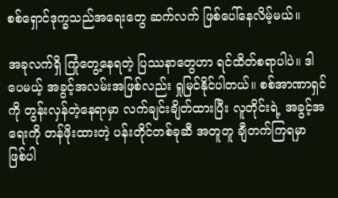စစ်ရှောင်ဒုက္ခသည်အရေးတွေ ဆက်လက် ဖြစ်ပေါ်နေလိမ့်မယ်။

အခုလက်ရှိ ကြုံတွေ့နေရတဲ့ ပြဿနာတွေဟာ ရင်ထိတ်စရာပါပဲ။ ဒါပေမယ့် အခွင့်အလမ်းအဖြစ်လည်း ရှုမြင်နိုင်ပါတယ်။ စစ်အာဏာရှင်ကို တွန်းလှန်တဲ့နေရာမှာ လက်ချင်းချိတ်ထားပြီး လူတိုင်းရဲ့ အခွင့်အရေးကို တန်ဖိုးထားတဲ့ ပန်းတိုင်တစ်ခုဆီ အတူတူ ချီတက်ကြရမှာ ဖြစ်ပါ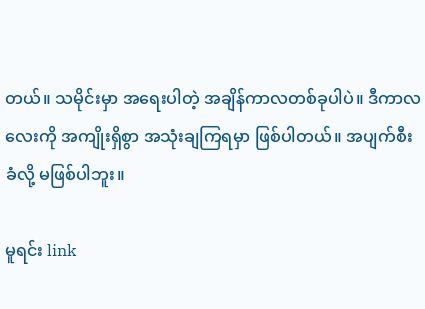တယ်။ သမိုင်းမှာ အရေးပါတဲ့ အချိန်ကာလတစ်ခုပါပဲ။ ဒီကာလလေးကို အကျိုးရှိစွာ အသုံးချကြရမှာ ဖြစ်ပါတယ်။ အပျက်စီး ခံလို့ မဖြစ်ပါဘူး။

မူရင်း link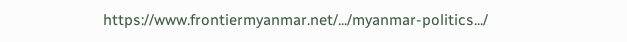https://www.frontiermyanmar.net/.../myanmar-politics.../